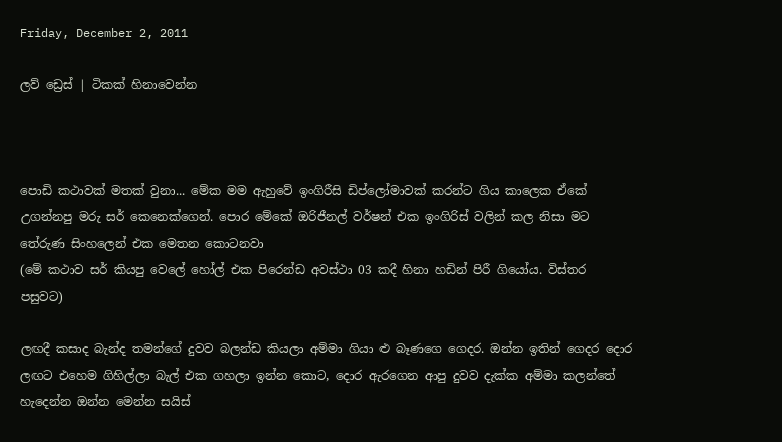Friday, December 2, 2011

ලව් ඩ්‍රෙස් | ටිකක් ‍හිනාවෙන්න



පොඩි කථාවක් මතක් වුනා... මේක මම ඇහුවේ ඉංගිරීසි ඩිප්ලෝමාවක් කරන්ට ගිය කාලෙක ඒකේ උගන්නපු මරු සර් කෙනෙක්ගෙන්. පොර මේකේ ඔරිජීනල් වර්ෂන් එක ඉංගිරිස් වලින් කල නිසා මට තේරුණ සිංහලෙන් එක ‍මෙතන කොටනවා
(මේ කථාව සර් කියපු වෙලේ හෝල් එක පිරෙන්ඩ අවස්ථා 03 කදී හිනා හඩින් පිරී ගියෝය. විස්තර පසුවට)

ලඟදී කසාද බැන්ද තමන්ගේ දුවව බලන්ඩ කියලා අම්මා ගියා ළු බෑණ‍ගෙ ගෙදර. ඔන්න ඉතින් ගෙදර දොර ලඟට එහෙම ගිහිල්ලා බැල් එක ගහලා ඉන්න කොට, දොර ඇරගෙන ආපු දුවව දැක්ක අම්මා කලන්තේ හැදෙන්න ඔන්න මෙන්න සයිස්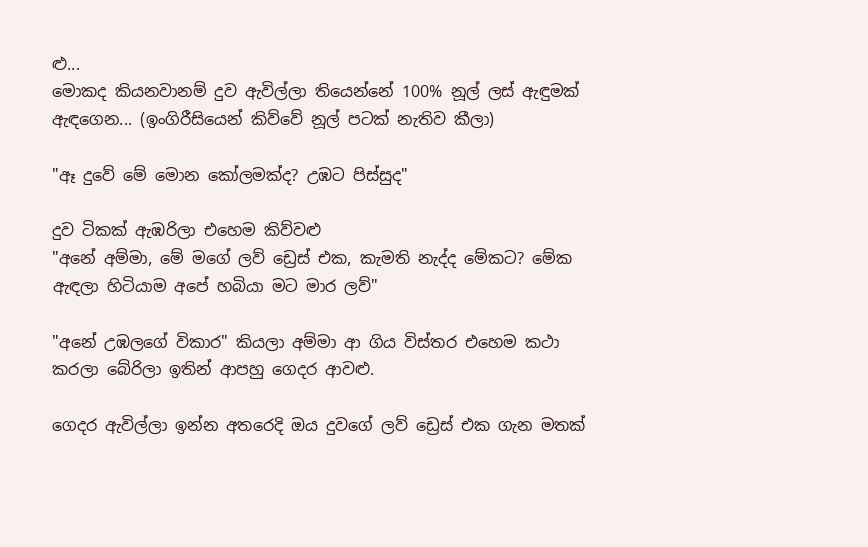ළු...
මොකද කියනවානම් දුව ඇවිල්ලා තියෙන්නේ 100% නූල් ලස් ඇඳුමක් ඇඳගෙන... (ඉංගිරීසියෙන් කිව්වේ නූල් පටක් නැතිව කීලා)

"ඈ දුවේ මේ මොන කෝලමක්ද? උඹට පිස්සුද"

දුව ටිකක් ඇඹරිලා එහෙම කිව්වළු
"අනේ අම්මා, මේ මගේ ලව් ඩ්‍රෙස් එක, කැමති නැද්ද මේකට? මේක ඇඳලා හිටියාම අපේ හබියා මට මාර ලව්"

"අනේ උඹලගේ විකාර" කියලා අම්මා ආ ගිය විස්තර එහෙම කථා කරලා බේරිලා ඉතින් ආපහු ගෙදර ආවළු.

ගෙදර ඇවිල්ලා ඉන්න අතරෙදි ඔය දුවගේ ලව් ඩ්‍රෙස් එක ගැන මතක්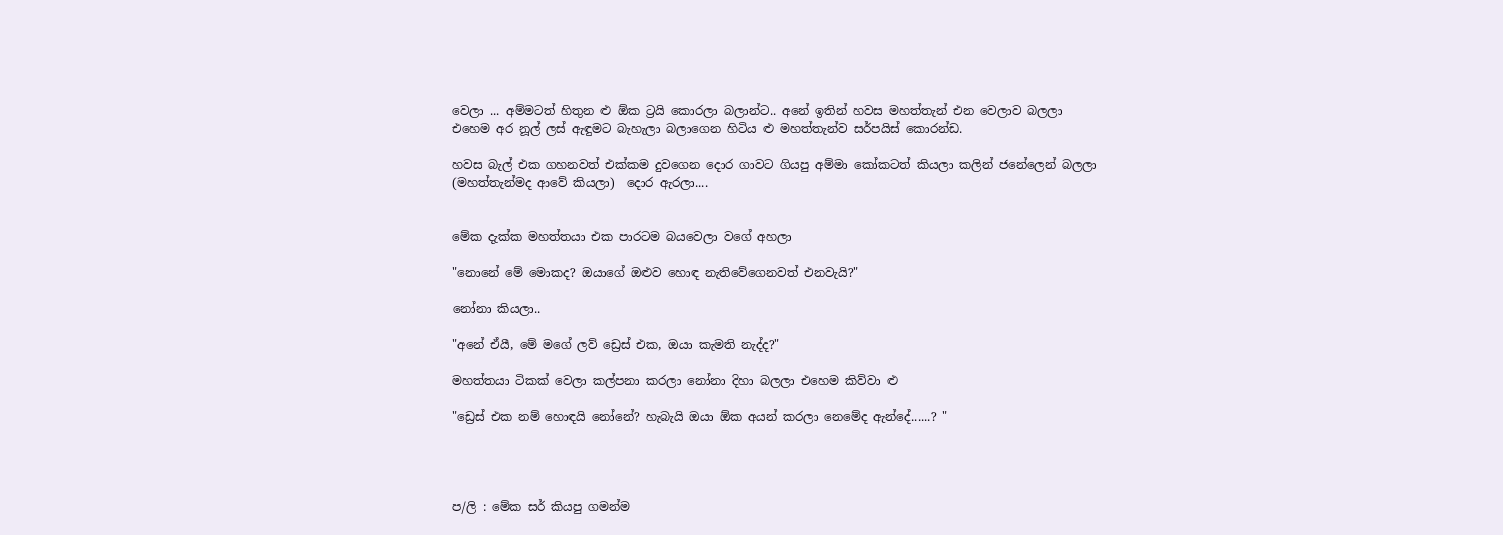වෙලා ... අම්මටත් හිතුන ළු ඕක ට්‍රයි කොරලා බලාන්ට.. අනේ ඉතින් හවස මහත්තැන් එන වෙලාව බලලා එහෙම අර නූල් ලස් ඇඳුමට බැහැලා බලාගෙන හිටිය ළු මහත්තැන්ව සර්පයිස් කොරන්ඩ.

හවස බැල් එක ගහනවත් එක්කම දුවගෙන දොර ගාවට ගියපු අම්මා කෝකටත් කියලා කලින් ජනේලෙන් බලලා (මහත්තැන්මද ආවේ කියලා)  දොර ඇරලා....


මේක දැක්ක මහත්තයා එක පාරටම බයවෙලා වගේ අහලා

"නොනේ මේ මොකද? ඔයාගේ ඔළුව හොඳ නැතිවේගෙනවත් එනවැයි?"

නෝනා කියලා..

"අනේ ඒයී, මේ මගේ ලව් ඩ්‍රෙස් එක, ඔයා කැමති නැද්ද?"

මහත්තයා ටිකක් වෙලා කල්පනා කරලා නෝනා දිහා බලලා එහෙම කිව්වා ළු

"ඩ්‍රෙස් එක නම් හොඳයි නෝනේ? හැබැයි ඔයා ඕක අයන් කරලා නෙමේද ඇන්දේ......? "




ප/ලි : මේක සර් කියපු ගමන්ම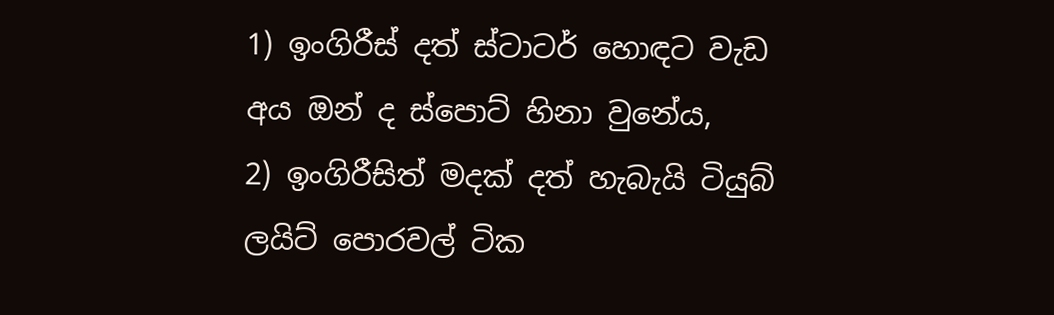1) ඉංගිරීස් දත් ස්ටාටර් ‍හොඳට වැඩ අය ඔන් ද ස්පොට් හිනා වුනේය,
2) ඉංගිරීසිත් මදක් දත් හැබැයි ටියුබ් ලයිට් ‍පොරවල් ටික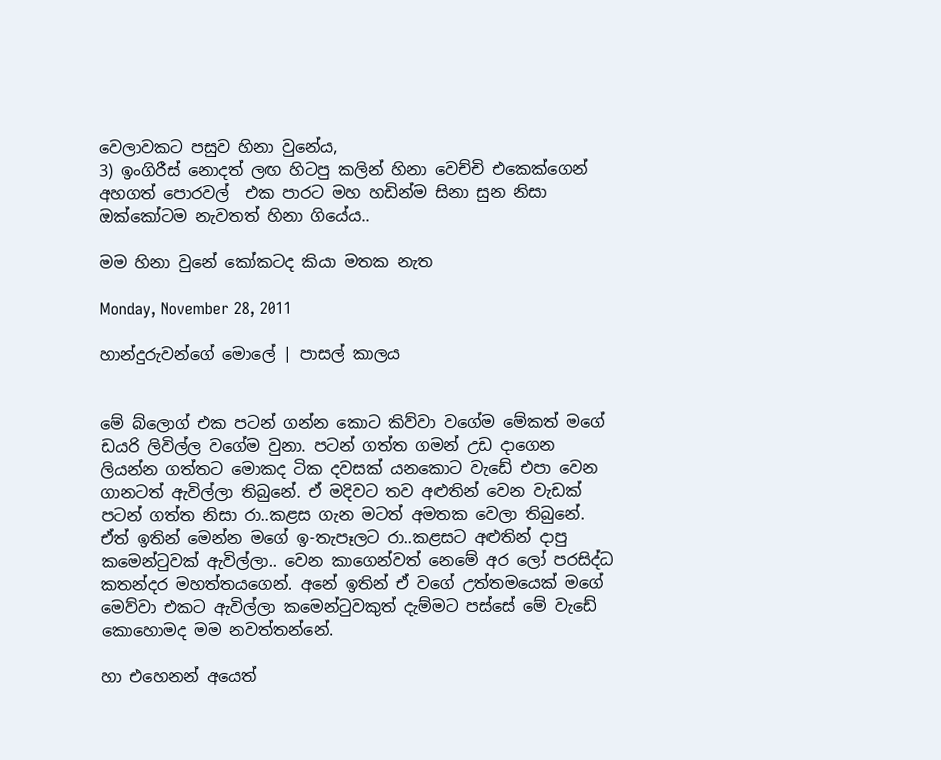වෙලාවකට පසුව හිනා වුනේය,
3) ඉංගිරීස් නොදත් ලඟ හිටපු කලින් හිනා වෙච්චි එකෙක්ගෙන් අහගත් පොරවල්  එක පාරට මහ හඩින්ම සිනා සුන නිසා ඔක්කෝටම නැවතත් හිනා ගියේය..

මම හිනා වුනේ කෝකටද කියා මතක නැත

Monday, November 28, 2011

හාන්දුරුවන්ගේ මොලේ | පාසල් කා‍ලය


මේ බ්ලොග් එක පටන් ගන්න කොට කිව්වා වගේම මේකත් මගේ ඩයරි ලිවිල්ල වගේම වුනා. පටන් ගත්ත ගමන් උඩ දාගෙන ලියන්න ගත්තට මොකද ටික දවසක් යනකොට වැඩේ එපා වෙන ගානටත් ඇවිල්ලා තිබුනේ. ඒ මදිවට තව අළුතින් වෙන වැඩක් පටන් ගත්ත නිසා රා..කළස ගැන මටත් අමතක වෙලා තිබුනේ. ඒත් ඉතින් මෙන්න මගේ ඉ-තැපෑලට රා..කළසට අළුතින් දාපු කමෙන්ටුවක් ඇවිල්ලා.. වෙන කාගෙන්වත් නෙමේ අර‍ ලෝ පරසිද්ධ කතන්දර මහත්තයගෙන්. අනේ ඉතින් ඒ ව‍ගේ උත්තමයෙක් මගේ මෙව්වා එකට ඇවිල්ලා කමෙන්ටුවකුත් දැම්මට පස්සේ මේ වැඩේ කොහොමද මම නවත්තන්නේ.

හා එහෙනන් ‍අයෙත්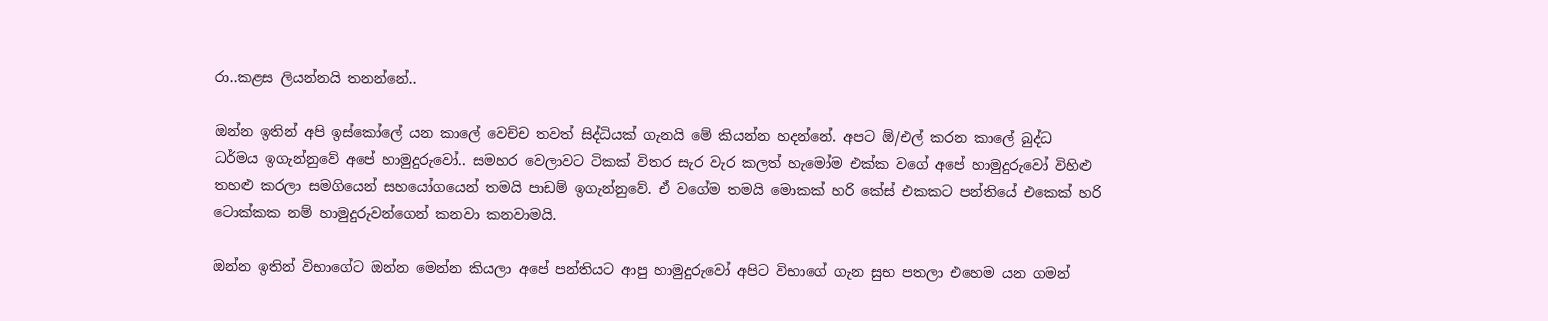රා..කළස ලියන්නයි තනන්නේ..

ඔන්න ඉතින් අපි ඉස්කෝලේ යන කාලේ වෙච්ච තවත් සිද්ධියක් ගැනයි මේ කියන්න හදන්නේ. අපට ඕ/එල් කරන කාලේ බුද්ධ ධර්මය ඉගැන්නුවේ අපේ හාමුදුරුවෝ.. සමහර වෙලාවට ටිකක් විතර සැර වැර කලත් හැමෝම එක්ක වගේ අපේ හාමුදු‍රුවෝ විහිළු තහළු කරලා සමගියෙන් සහයෝගයෙන් තමයි පාඩම් ඉගැන්නුවේ. ඒ වගේම තමයි මොකක් හරි කේස් එකකට පන්තියේ එකෙක් හරි ටොක්කක නම් හාමුදුරුවන්ගෙන් කනවා කනවාමයි.

ඔන්න ඉතින් විභාගේට ඔන්න මෙන්න කියලා අපේ පන්තියට ආපු හාමුදුරුවෝ අපිට විභාගේ ගැන සුභ පතලා එහෙම යන ගමන්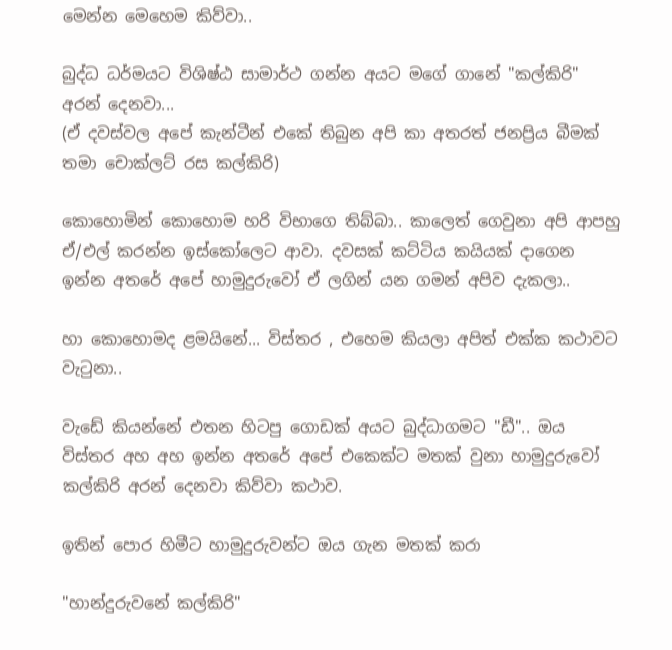මෙන්න මෙහෙම කිව්වා..

බුද්ධ ධර්මයට විශිෂ්ඨ සාමාර්ථ ගන්න අයට මගේ ගානේ "කල්කිරි" අරන් දෙනවා...
(ඒ දවස්වල අපේ කැන්ටීන් එකේ තිබුන අපි කා අතරත් ජනප්‍රිය බීමක් තමා චොක්ලට් රස කල්කිරි)

කොහොමින් කොහොම හරි විභාගෙ තිබ්බා.. කාලෙත් ගෙවුනා අපි ආපහු ඒ/එල් කරන්න ඉස්කෝලෙට ආවා. දවසක් කට්ටිය කයියක් දාගෙන ඉන්න අතරේ අපේ හාමුදුරුවෝ ඒ ලගින් යන ගමන් අපිව දැකලා..

හා කොහොමද ළමයිනේ... විස්තර , එහෙම කියලා අපිත් එක්ක කථාවට වැටුනා..

වැඩේ කියන්නේ එතන හිටපු ගොඩක් අයට බුද්ධාගමට "ඩී".. ඔය විස්තර අහ අහ ඉන්න අතරේ අපේ එකෙක්ට මතක් වුනා හාමුදුරුවෝ කල්කිරි අරන් දෙනවා කිව්වා කථාව.

ඉතින් පොර හිමීට හාමුදුරුවන්ට ඔය ගැන මතක් කරා

"හාන්දුරුවනේ කල්කිරි"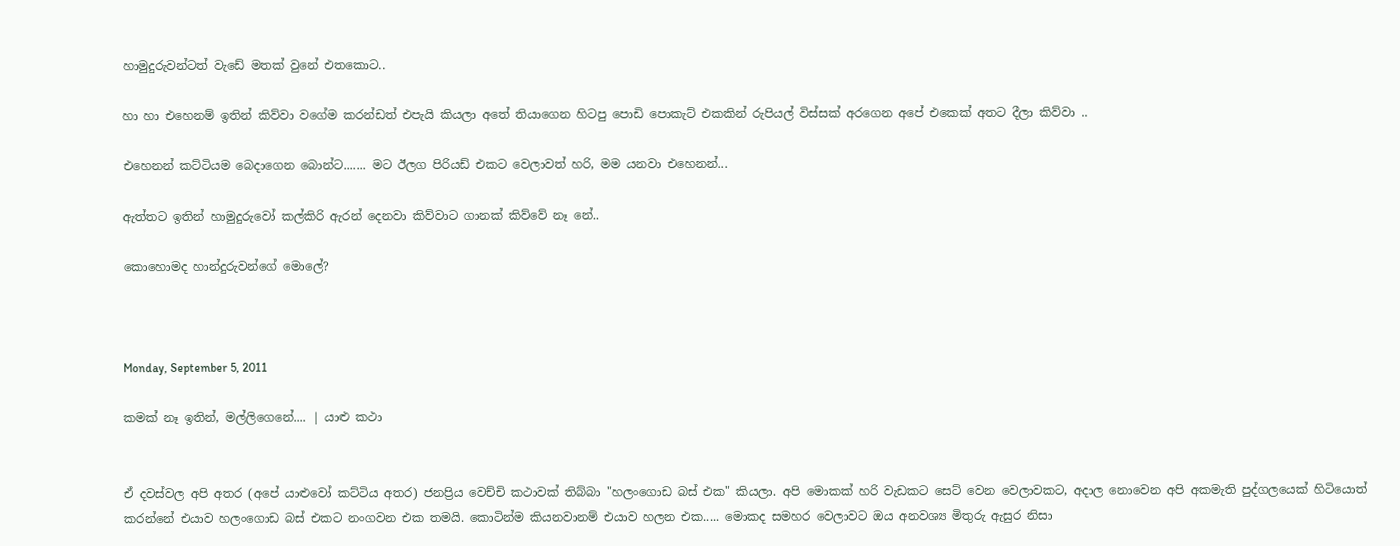හාමුදුරුවන්ටත් වැඩේ මතක් වුනේ එතකොට..

හා හා එහෙනම් ඉතින් කිව්වා වගේම කරන්ඩත් එපැයි කියලා අතේ තියාගෙන හිටපු පොඩි පොකැට් එකකින් රුපියල් විස්සක් අ‍රගෙන අපේ එකෙක් අතට දීලා කිව්වා ..

එහෙනන් කට්ටියම බෙදාගෙන බොන්ට....... මට ඊලග පිරියඩ් එකට වෙලාවත් හරි, මම යනවා එහෙනන්...

ඇත්තට ඉතින් හාමුදුරුවෝ කල්කිරි ඇරන් දෙනවා කිව්වාට ගානක් කිව්වේ නෑ නේ..

කොහොමද හාන්දුරුවන්ගේ මොලේ?



Monday, September 5, 2011

කමක් නෑ ඉතින්, මල්ලිගෙනේ.... | යාළු කථා


ඒ දවස්වල අපි අතර (අපේ යාළුවෝ කට්ටිය අතර) ජනප්‍රිය වෙච්චි කථාවක් තිබ්බා "හලංගොඩ බස් එක" කියලා. අ‍පි මොකක් හරි වැඩකට සෙට් වෙන වෙලාවකට, අදාල නොවෙන අපි අකමැති පුද්ගලයෙක් හිටියොත් කරන්නේ එයාව හලංගොඩ බස් එකට නංගවන එක තමයි. කොටින්ම කියනවානම් එයාව හලන එක..... මොකද සමහර වෙලාවට ඔය අනවශ්‍ය මිතුරු ඇසුර නිසා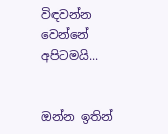විඳවන්න වෙන්නේ අපිටමයි...


ඔන්න ඉතින්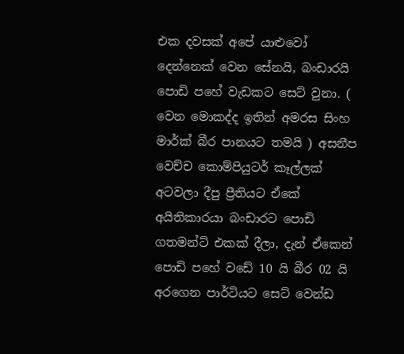එක දවසක් අපේ යාළුවෝ දෙන්නෙක් වෙන සේනයි, බංඩාරයි පොඩි පහේ වැඩකට සෙට් වුනා. ( වෙන මොකද්ද ඉතින් අමරස සිංහ මාර්ක් බීර පානයට තමයි ) අසනීප වෙච්ච කොම්පියුටර් කෑල්ලක් අටවලා දීපු ප්‍රීතියට ඒකේ අයිතිකාරයා බංඩාරට පොඩි ගතමන්ට් එකක් දීලා, දැන් ඒකෙන් පොඩි පහේ වඩේ 10 යි බීර 02 යි අරගෙන පාර්ටියට සෙට් වෙන්ඩ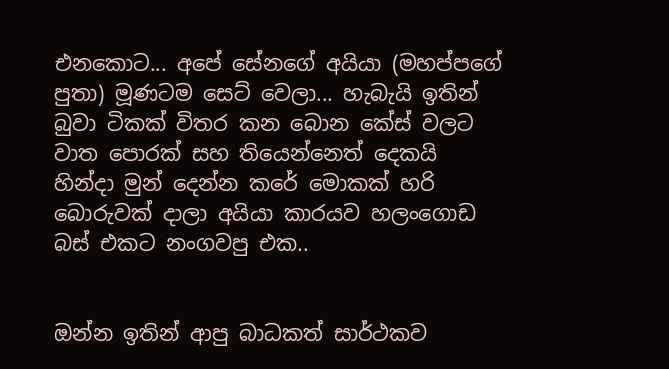එනකොට... අපේ සේනගේ අයියා (මහප්පගේ පුතා) මූණටම සෙට් වෙලා... හැබැයි ඉතින් බුවා ටිකක් විතර කන බොන කේස් වලට වාත පොරක් සහ තියෙන්නෙත් දෙකයි හින්දා මුන් දෙන්න කරේ මොකක් හරි බොරුවක් දාලා අයියා කාරයව හලංගොඩ බස් එකට නංගවපු එක..


ඔන්න ඉතින් ආපු බාධකත් සාර්ථකව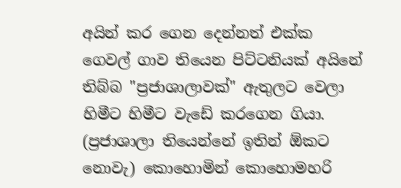අයින් කර ගෙන දෙන්නත් එක්ක ගෙවල් ගාව තියෙන පිට්ටනියක් අයිනේ තිබ්බ "ප්‍රජාශාලාවක්" ඇතුලට වෙලා හිමීට හිමීට වැඩේ කරගෙන ගියා. (ප්‍රජාශාලා තියෙන්නේ ඉතින් ඕකට නොවැ) කොහොමින් කො‍හොමහරි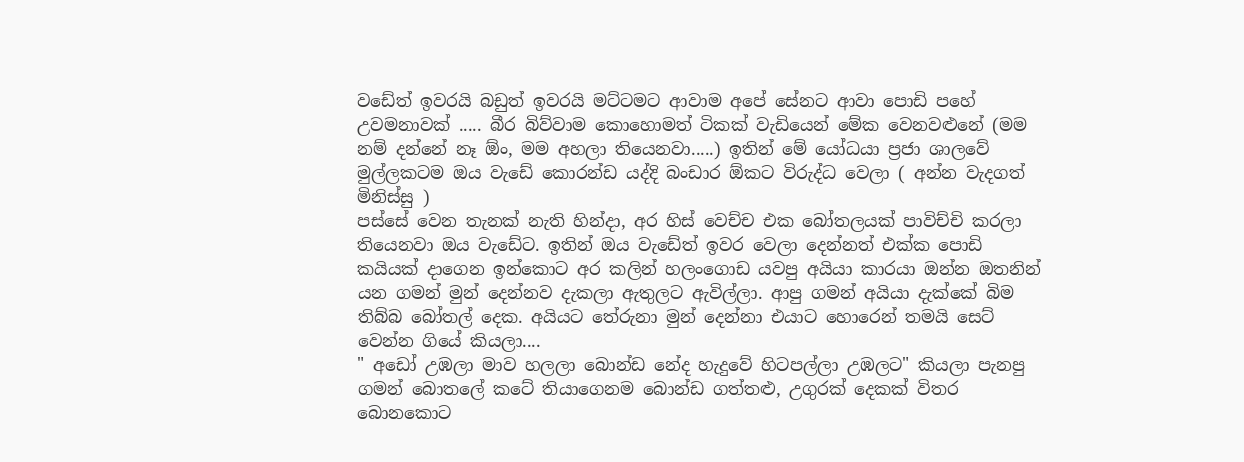වඩේත් ඉවරයි බඩුත් ඉවරයි මට්ටමට ආවාම අපේ සේනට ආවා පොඩි පහේ උවමනාවක් ..... බීර බිව්වාම කොහොමත් ටිකක් වැඩියෙන් මේක වෙනවළුනේ (මම නම් දන්නේ නෑ ඕං, මම අහලා තියෙනවා.....) ඉතින් මේ යෝධයා ප්‍රජා ශාලවේ මුල්ලකටම ඔය වැඩේ කොරන්ඩ යද්දි බංඩාර ඕකට විරුද්ධ වෙලා ( අන්න වැදගත් මිනිස්සු )
පස්සේ වෙන තැනක් නැති හින්දා, අර හිස් වෙච්ච එක බෝතලයක් පාවිච්චි කරලා තියෙනවා ඔය වැඩේට. ඉතින් ඔය වැඩේත් ඉවර වෙලා දෙන්නත් එක්ක පොඩි කයියක් දාගෙන ඉන්කොට අර කලින් හලංගොඩ යවපු අයියා කාරයා ඔන්න ඔතනින් යන ගමන් මුන් දෙන්නව දැකලා ඇතුලට ඇවිල්ලා. ආපු ගමන් අයියා දැක්කේ බිම තිබ්බ බෝතල් දෙක. අයියට තේරුනා මුන් දෙන්නා එයාට හොරෙන් තමයි සෙට් වෙන්න ගියේ කියලා....
" අඩෝ උඹලා මාව හලලා බොන්ඩ නේද හැදුවේ හිටපල්ලා උඹලට" කියලා පැනපු ගමන් බොතලේ කටේ තියාගෙනම බොන්ඩ ගත්තළු, උගුරක් දෙකක් විතර බොනකොට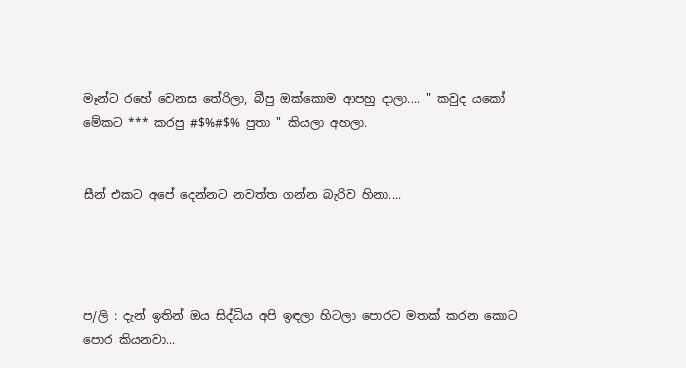මෑන්ට රහේ වෙනස තේරිලා, බීපු ඔක්කොම ආපහු දාලා.... " කවුද යකෝ මේකට *** කරපු #$%#$% පුතා " කියලා අහලා.


සීන් එකට අපේ දෙන්නට නවත්ත ගන්න බැරිව හිනා....




ප/ලි : දැන් ඉතින් ඔය සිද්ධිය අපි ඉඳලා හිටලා පොරට මතක් කරන කොට පොර කියනවා...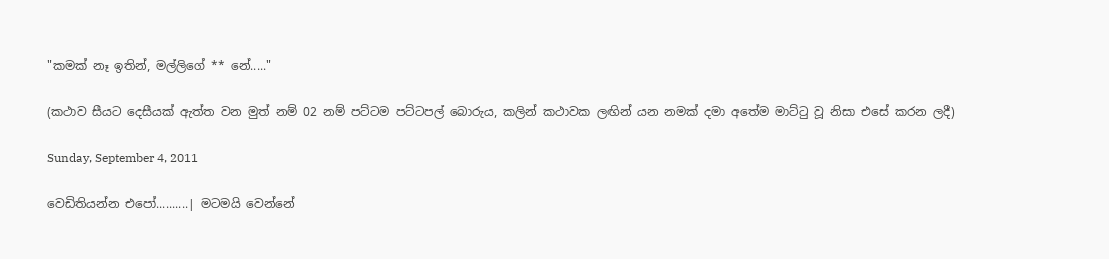"කමක් නෑ ඉතින්, මල්ලිගේ ** නේ....."

(කථාව සීයට දෙසීයක් ඇත්ත වන මුත් නම් 02 නම් පට්ටම පට්ටපල් බොරුය, කලින් කථාවක ලඟින් යන නමක් දමා අතේම මාට්ටු වූ නිසා එසේ කරන ලදී)

Sunday, September 4, 2011

වෙඩිතියන්න එපෝ..........| මටමයි වෙන්නේ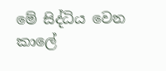මේ සිද්ධිය වෙන කාලේ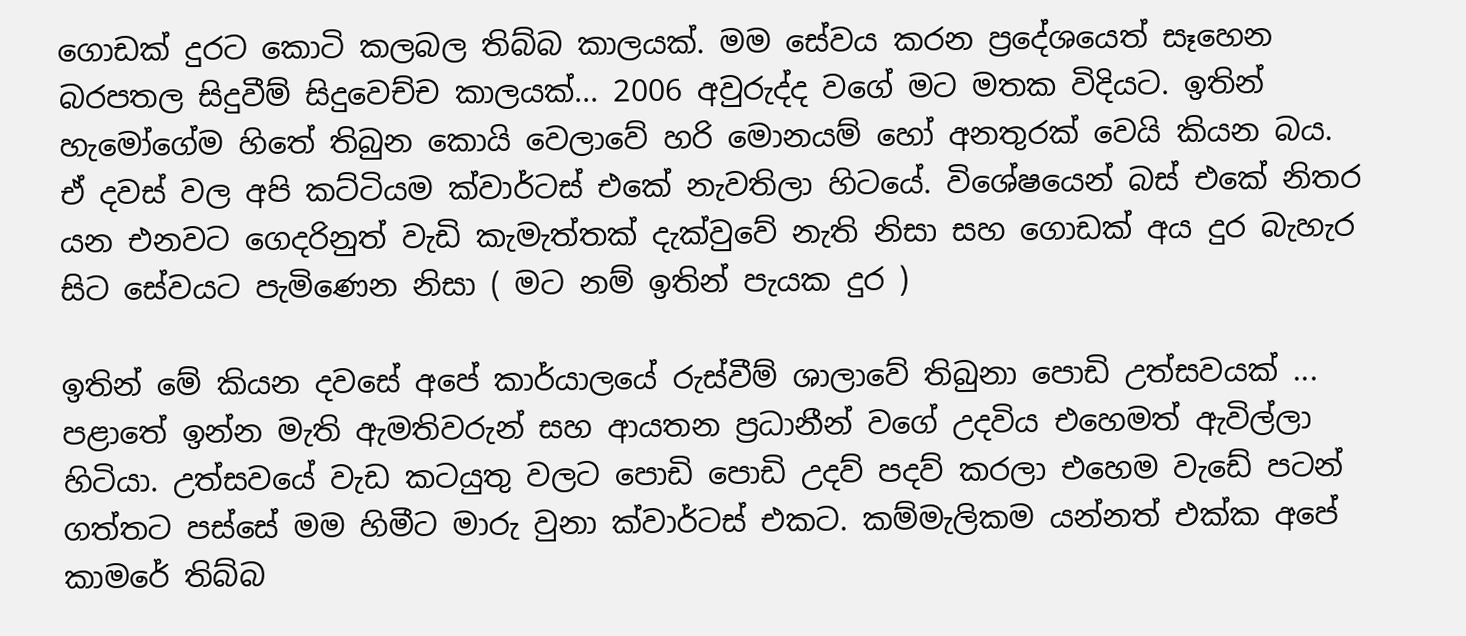ගොඩක් දුරට කොටි කලබල තිබ්බ කාලයක්. මම සේවය කරන ප්‍රදේශයෙත් සෑහෙන බරපතල සිදුවීම් සිදුවෙච්ච කාලයක්... 2006 අවුරුද්ද වගේ මට මතක විදියට. ඉතින් හැමෝගේම හිතේ තිබුන කොයි වෙලාවේ හරි මොනයම් හෝ අනතුරක් වෙයි කියන බය. ඒ දවස් වල අපි කට්ටියම ක්වාර්ටස් එකේ නැවතිලා හිටයේ. විශේෂයෙන් බස් එකේ නිතර යන එනවට ගෙදරිනුත් වැඩි කැමැත්තක් දැක්වුවේ නැති නිසා සහ ගොඩක් අය දුර බැහැර සිට සේවයට පැමිණෙන නිසා ( මට නම් ඉතින් පැයක දුර )

ඉතින් මේ කියන දවසේ අපේ කාර්යාලයේ රුස්වීම් ශාලාවේ තිබුනා පොඩි උත්සවයක් ... පළාතේ ඉන්න මැති ඇමතිවරුන් සහ ආයතන ප්‍රධානීන් වගේ උදවිය එහෙමත් ඇවිල්ලා හිටියා. උත්සවයේ වැඩ කටයුතු වලට පොඩි පොඩි උදව් පදව් කරලා එහෙම වැඩේ පටන් ගත්තට පස්සේ මම හිමීට මාරු වුනා ක්වාර්ටස් එකට. කම්මැලිකම යන්නත් එක්ක අපේ කාමරේ තිබ්බ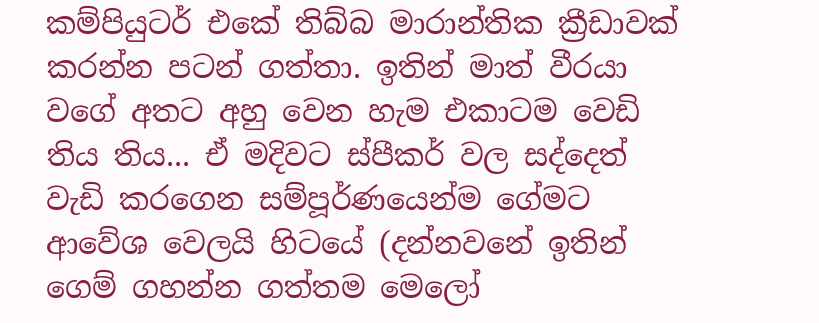කම්පියුටර් එකේ තිබ්බ මාරාන්තික ක්‍රීඩාවක් කරන්න පටන් ගත්තා. ඉතින් මාත් වීරයා වගේ අතට අහු වෙන හැම එකාටම වෙඩි තිය තිය... ඒ මදිවට ස්පීකර් වල සද්දෙත් වැඩි කරගෙන සම්පූර්ණයෙන්ම ගේමට ආවේශ වෙලයි හිටයේ (දන්නවනේ ඉතින් ගෙම් ගහන්න ගත්තම මෙලෝ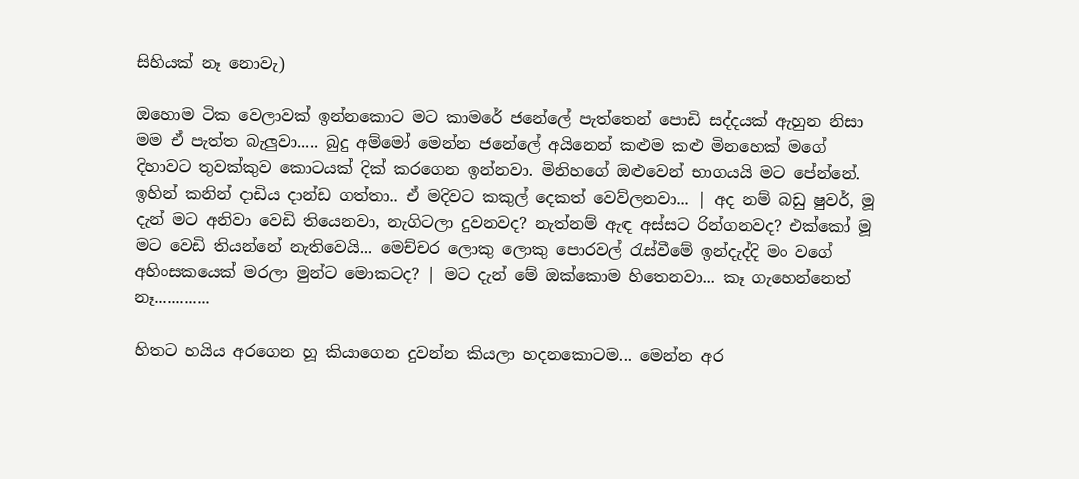සිහියක් නෑ නොවැ)

ඔහොම ටික වෙලාවක් ඉන්නකොට මට කාමරේ ජනේලේ පැත්තෙන් පොඩි සද්දයක් ඇහුන නිසා මම ඒ පැත්ත බැලුවා..... බුදු අම්මෝ මෙන්න ජනේලේ අයිනෙන් කළුම කළු මිනහෙක් මගේ දිහාවට තුවක්කුව කොටයක් දික් කරගෙන ඉන්නවා. මිනිහගේ ඔළුවෙන් භාගයයි මට පේ‍න්නේ. ඉහින් කනින් දාඩිය දාන්ඩ ගත්තා.. ඒ මදිවට කකුල් දෙකත් වෙව්ලනවා... | අද නම් බඩු ෂුවර්, මූ දැන් මට අනිවා වෙඩි තියෙනවා, නැගිටලා දුවනවද? නැත්නම් ඇඳ අස්සට රින්ගනවද? එක්කෝ මූ මට වෙඩි ති‍යන්නේ නැතිවෙයි... මෙච්චර ලොකු ලොකු පොරවල් රැස්වීමේ ඉන්දැද්දි මං වගේ අහිංසකයෙක් මරලා මුන්ට මොකටද? | මට දැන් මේ ඔක්කොම හිතෙනවා... කෑ ගැහෙන්නෙත් නෑ.............

හිතට හයිය අරගෙන හූ කියාගෙන දුවන්න කියලා හදනකොටම... මෙන්න අර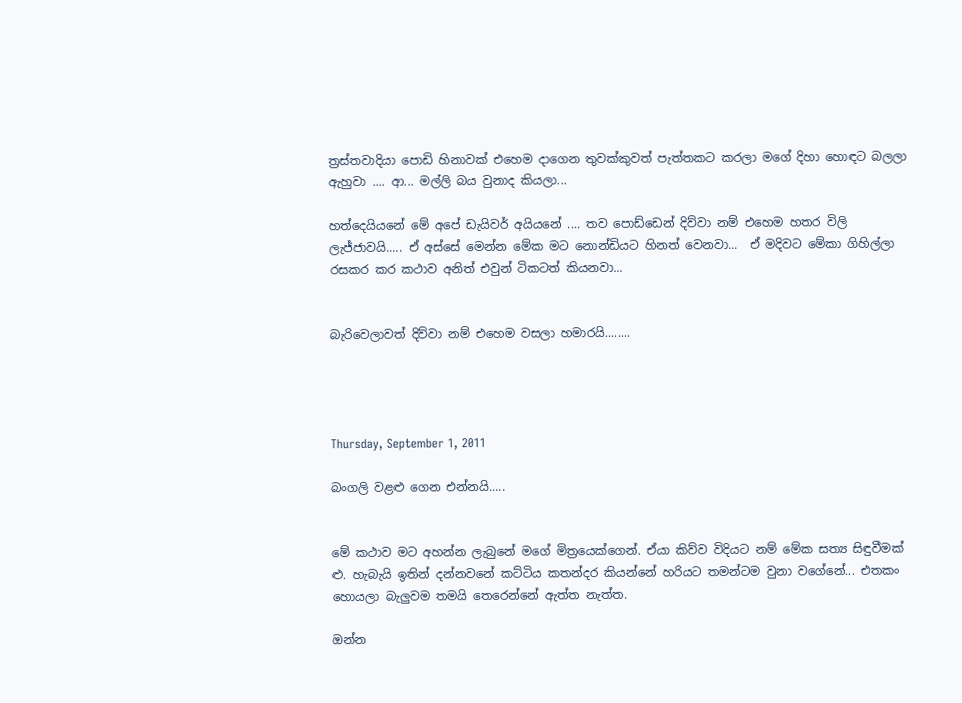ත්‍රස්තවාදියා‍ පොඩි හිනාවක් එහෙම දාගෙන තුවක්කුවත් පැත්තකට කරලා මගේ දිහා හොඳට බලලා ඇහුවා .... ආ... මල්ලි බය වුනාද කියලා...

හත්දෙයියනේ මේ අපේ ඩැයිවර් අයියනේ .... තව පොඩ්ඩෙන් දිව්වා නම් එහෙම හතර විලි ලැජ්ජාවයි..... ඒ අස්සේ මෙන්න මේක මට නොන්ඩියට හිනත් වෙනවා...  ඒ මදිවට මේකා ගිහිල්ලා රසකර කර කථාව අනිත් එවුන් ටිකටත් කියනවා...


බැරිවෙලාවත් දිව්වා නම් එහෙම වසලා හමාරයි........




Thursday, September 1, 2011

බංගලි වළළු ගෙන එන්නයි.....


මේ කථාව මට අහන්න ලැබුනේ මගේ මිත්‍රයෙක්ගෙන්. ඒයා කිව්ව විදියට නම් මේක සත්‍ය සිඳුවීමක් ළු. හැබැයි ඉතින් දන්නවනේ කට්ටිය කතන්දර කියන්නේ හරියට තමන්ටම වුනා වගේනේ... එතකං හොයලා බැලුවම තමයි තෙරෙන්නේ ඇත්ත නැත්ත.

ඔන්න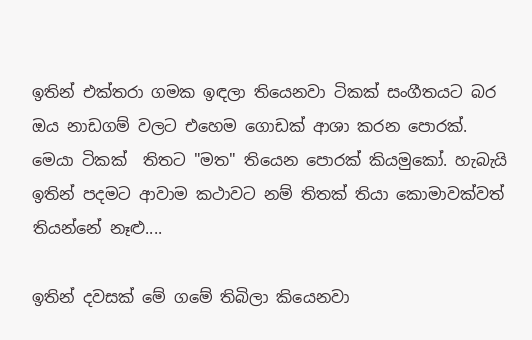ඉතින් එක්තරා ගමක ඉඳලා තියෙනවා ටිකක් සංගීතයට බර ඔය නාඩගම් වලට එහෙම ගොඩක් ආශා කරන පොරක්. මෙයා ටිකක්  තිතට "මත" තියෙන පොරක් කියමුකෝ. හැබැයි ඉතින් පදමට ආවාම කථාවට නම් තිතක් තියා‍ කොමාවක්වත් තියන්නේ නෑළු....

ඉතින් දවසක් මේ ගමේ තිබිලා කියෙනවා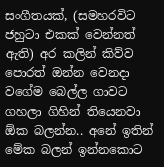සංගීතයක්, (සමහරවිට ජහුටා එකක් වෙන්නත් ඇති) අර කලින් කිව්ව පොරත් ඔන්න වෙනදා වගේම බෙල්ල ගාවට ගහලා ගිහින් තියෙනවා ඕක බලන්න.. අනේ ඉතින් මේක බලන් ඉන්නකොට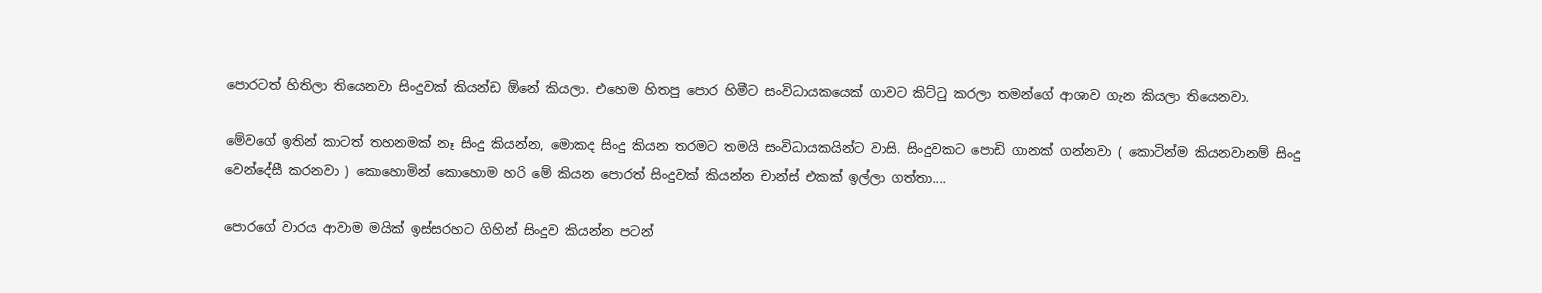පොරටත් හිතිලා තියෙනවා සිංදුවක් කියන්ඩ ඕනේ කියලා. එහෙම හිතපු පොර හිමීට සංවිධායකයෙක් ගාවට කිට්ටු කරලා තමන්ගේ ආශාව ගැන කියලා තියෙනවා.

මේවගේ ඉතින් කාටත් තහනමක් නෑ සිංදු කියන්න, මොකද සිංදු කියන තරමට තමයි සංවිධායකයින්ට වාසි. සිංදුවකට පොඩි ගානක් ගන්නවා ( කොටින්ම කියනවානම් සිංදු වෙන්දේසී කරනවා ) කොහොමින් කොහොම හරි මේ කියන පොරත් සිංදුවක් කියන්න චාන්ස් එකක් ඉල්ලා ගත්තා....

පොරගේ වාරය ආවාම මයික් ඉස්සරහට ගිහින් සිංදුව කියන්න පටන්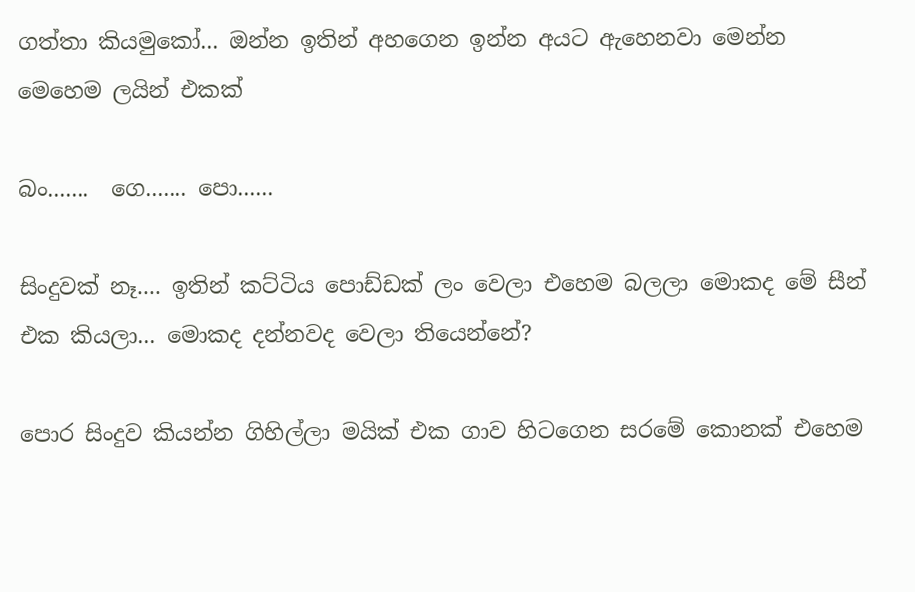ගත්තා කියමුකෝ... ඔන්න ඉතින් අහගෙන ඉන්න අයට ඇහෙනවා මෙන්න මෙහෙම ලයින් එකක්

බං.......  ගෙ....... පො......

සිංදුවක් නෑ.... ඉතින් කට්ටිය පොඩ්ඩක් ලං වෙලා එහෙම බලලා මොකද මේ සීන් එක කියලා... මොකද දන්නවද වෙලා තියෙන්නේ?

පොර සිංදුව කියන්න ගිහිල්ලා මයික් එක ගාව හිටගෙන සරමේ කොනක් එහෙම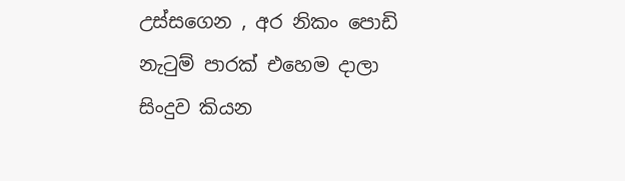උස්සගෙන , අර නිකං පොඩි නැටුම් පාරක් එහෙම දාලා සිංදුව කියන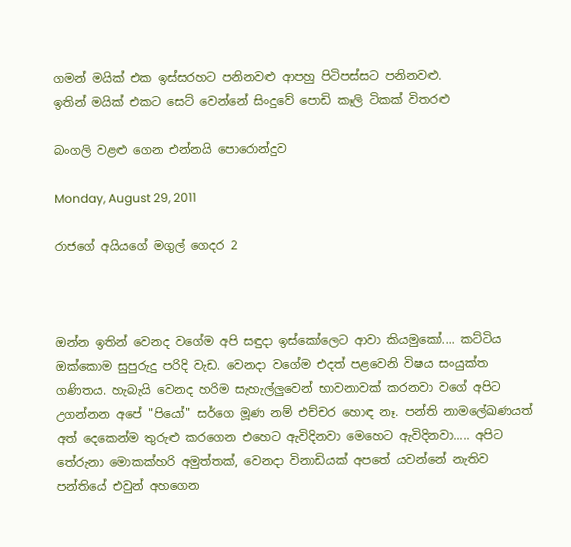ගමන් මයික් එක ඉස්සරහට පනිනවළු ආපහු පිටිපස්සට පනිනවළු.
ඉතින් මයික් එකට සෙට් වෙන්නේ සිංදුවේ පොඩි කෑලි ටිකක් විතරළු

බංගලි වළළු ගෙන එන්නයි ‍පොරොන්දුව

Monday, August 29, 2011

රාජගේ අයියගේ මගුල් ගෙදර 2



ඔන්න ඉතින් වෙනද වගේම අපි සඳුදා ඉස්කෝලෙට ආවා කියමුකෝ.... කට්ටිය ඔක්කොම සුපුරුදු පරිදි වැඩ. වෙනදා වගේම එදත් පළවෙනි විෂය සංයුක්ත ගණිතය. හැබැයි වෙනද හරිම සැහැල්ලුවෙන් භාවනාවක් කරනවා වගේ අපිට උගන්නන අපේ "පියෝ" සර්ගෙ මූණ නම් එච්චර හොඳ නෑ. පන්ති නාමලේඛණයත් අත් දෙකෙන්ම තුරුළු කරගෙන එහෙට ඇවිදිනවා මෙහෙට ඇවිදිනවා..... අපිට තේරුනා මොකක්හරි අමුත්තක්, වෙනදා විනාඩියක් අපතේ යවන්නේ නැතිව පන්තියේ එවුන් අහගෙන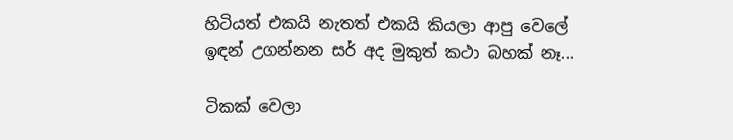හිටියත් එකයි නැතත් එකයි කියලා ආපු වෙලේ ඉඳන් උගන්නන සර් අද මුකුත් කථා බහක් නෑ...

ටිකක් වෙලා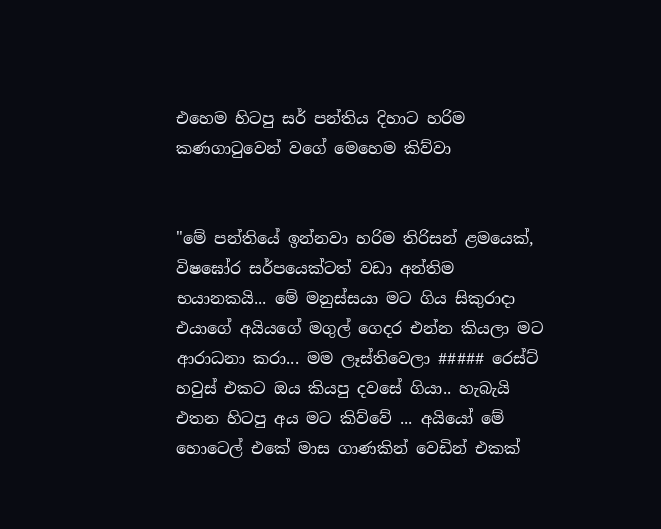එහෙම හිටපු සර් පන්තිය දිහාට හරිම කණගාටුවෙන් වගේ මෙහෙම කිව්වා


"මේ පන්තියේ ඉන්නවා හරිම තිරිසන් ළමයෙක්, විෂඝෝර සර්පයෙක්ටත් වඩා අන්තිම භයානකයි... මේ මනුස්සයා මට ගිය සිකුරාදා එයාගේ අයියගේ මගුල් ගෙදර එන්න කියලා මට ආරාධනා කරා... මම ලෑස්තිවෙලා ##### රෙස්ට් හවුස් එකට ඔය කියපු දවසේ ගියා.. හැබැයි එතන හිටපු අය මට කිව්වේ ... අයියෝ මේ හොටෙල් එකේ මාස ගාණකින් වෙඩින් එකක්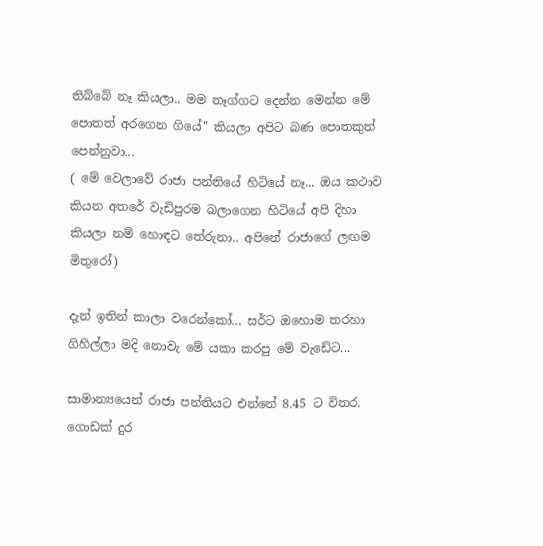ති‍බ්බේ නෑ කියලා.. මම තෑග්ගට දෙන්න මෙන්න මේ පොතත් අරගෙන ගියේ" කියලා අපිට බණ පොතකුත් පෙන්නුවා...
( මේ වෙලාවේ රාජා පන්තියේ හිටියේ නෑ... ඔය කථාව කියන අතරේ වැඩිපුරම බලාගෙන හිටියේ අපි දිහා කියලා නම් හොඳට තේරුනා.. අපිනේ රාජාගේ ලඟම මිතුරෝ)

දැන් ඉතින් කාලා වරෙන්කෝ... සර්ට ඔහොම තරහා ගිහිල්ලා මදි නොවැ මේ යකා කරපු මේ වැඩේට...

සාමාන්‍යයෙන් රාජා පන්තියට එන්නේ 8.45 ට විතර. ගොඩක් දුර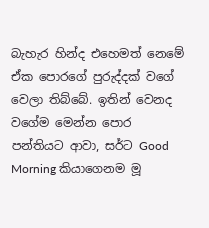බැහැර හින්ද එහෙමත් නෙමේ ඒක පොරගේ පුරුද්දක් වගේ වෙලා ති‍බ්බේ. ඉතින් වෙනද වගේම මෙන්න පොර පන්තියට ආවා, සර්ට Good Morning කියාගෙනම මූ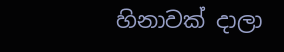හිනාවක් දාලා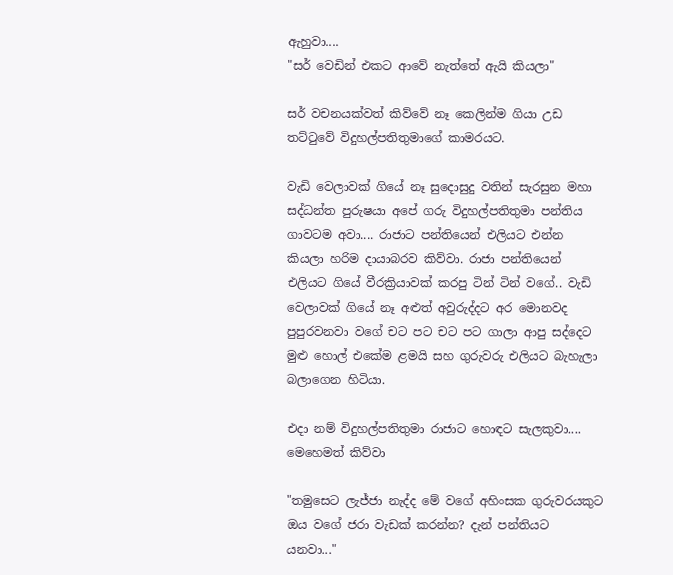ඇහුවා....
"සර් වෙඩින් එකට ආවේ නැත්තේ ඇයි කියලා"

සර් වචනයක්වත් කිව්වේ නෑ කෙලින්ම ගියා උඩ තට්ටුවේ විදුහල්පතිතුමාගේ කාමරයට.

වැඩි වෙලාවක් ගියේ නෑ සුදොසුදු වතින් සැරසුන මහා සද්ධන්ත පුරුෂයා අපේ ගරු විදුහල්පතිතුමා පන්තිය ගාවටම අවා.... රාජාට පන්තියෙන් එලියට එන්න කියලා හරිම දායාබරව කිව්වා. රාජා පන්තියෙන් එලියට ගියේ වීරක්‍රියාවක් කරපු ටින් ටින් වගේ.. වැඩි වෙලාවක් ගියේ නෑ අළුත් අවුරුද්දට අර මොනවද පුපුරවනවා වගේ චට පට චට පට ගාලා ආපු සද්දෙට මුළු හොල් එකේම ළමයි සහ ගුරුවරු එලියට බැහැලා බලාගෙන හිටියා.

එදා නම් විදුහල්පතිතුමා රාජාට හොඳට සැලකුවා.... මෙහෙමත් කිව්වා

"තමුසෙට ලැජ්ජා නැද්ද මේ වගේ අහිංසක ගුරුවරයකුට ඔය වගේ ජරා වැඩක් කරන්න? දැන් පන්තියට යනවා..."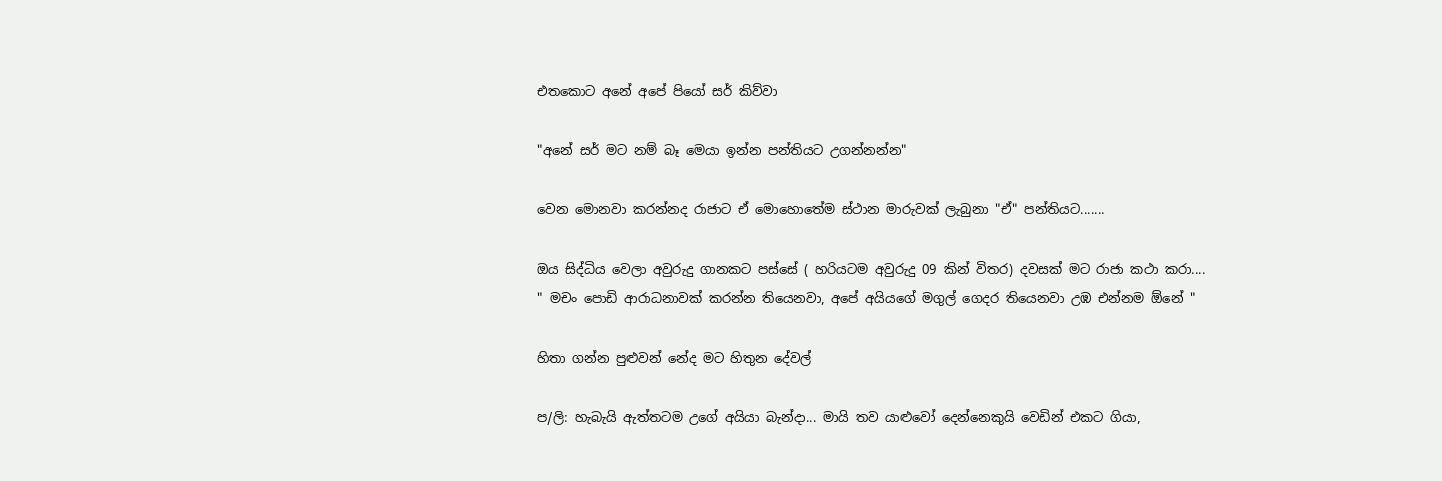එතකොට අනේ අපේ පි‍යෝ සර් කිව්වා

"අනේ සර් මට නම් බෑ මෙයා ඉන්න පන්තියට උගන්නන්න"

වෙන මොනවා කරන්නද රාජාට ඒ මොහොතේම ස්ථාන මාරුවක් ලැබුනා "ඒ" පන්තියට.......

ඔය සිද්ධිය වෙලා අවුරුදු ගානකට පස්සේ ( හරියටම අවුරුදු 09 කින් විතර) දවසක් මට රාජා කථා කරා....
" මචං පොඩි ආරාධනාවක් කරන්න තියෙනවා, අපේ අයියගේ මගුල් ගෙදර තියෙනවා උඹ එන්නම ඕනේ "

හිතා ගන්න පුළුවන් නේද මට හිතුන දේවල්

ප/ලි: හැබැයි ඇත්තටම උගේ අයියා බැන්දා... මායි තව යාළුවෝ දෙන්නෙකුයි වෙඩින් එකට ගියා,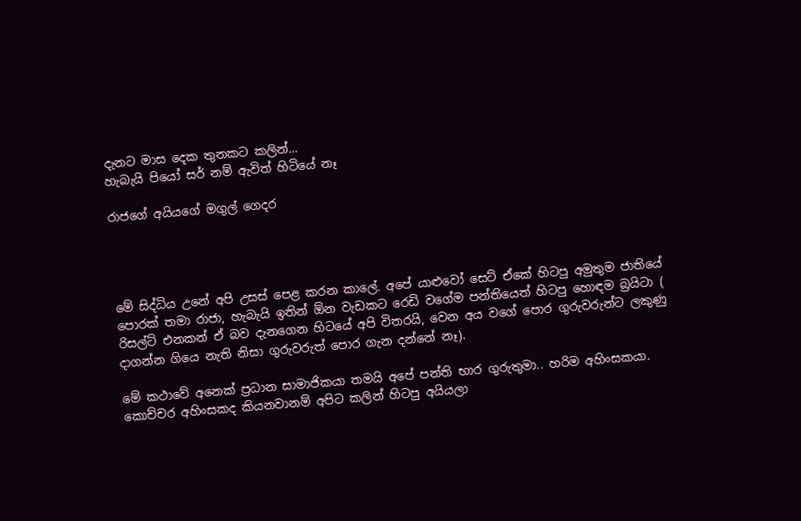දැනට මාස දෙක තුනකට කලින්...
හැබැයි පි‍යෝ සර් නම් ඇවිත් හිටියේ නෑ

රාජගේ අයියගේ මගුල් ගෙදර




මේ සිද්ධිය උනේ අපි උසස් පෙළ කරන කාලේ. අපේ යාළුවෝ සෙට් ඒකේ හිටපු අමුතුම ජාතියේ පොරක් තමා රාජා, හැබැයි ඉතින් ඕන වැඩකට රෙඩි වගේම පන්තියෙත් හිටපු හොඳම බ්‍රයිටා ( රිසල්ට් එනකන් ඒ බව දැනගෙන හිටයේ අපි විතරයි, වෙන අය වගේ පොර ගුරුවරුන්ට ලකුණු දාගන්න ගියෙ නැති නිසා ගුරුවරුත් පොර ගැන දන්නේ නෑ).

මේ කථාවේ අනෙක් ප්‍රධාන සාමාජිකයා තමයි අපේ පන්ති භාර ගුරුතුමා.. හරිම අහිංසකයා. කොච්චර අහිංසකද කියනවානම් අපිට කලින් හිටපු අයියලා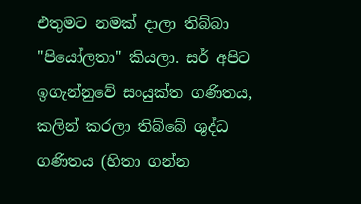එතුමට නමක් දාලා තිබ්බා "පියෝලතා" කියලා. සර් අපිට ඉගැන්නුවේ සංයුක්ත ගණිතය, කලින් කරලා ති‍බ්බේ ශුද්ධ ගණිතය (හිතා ගන්න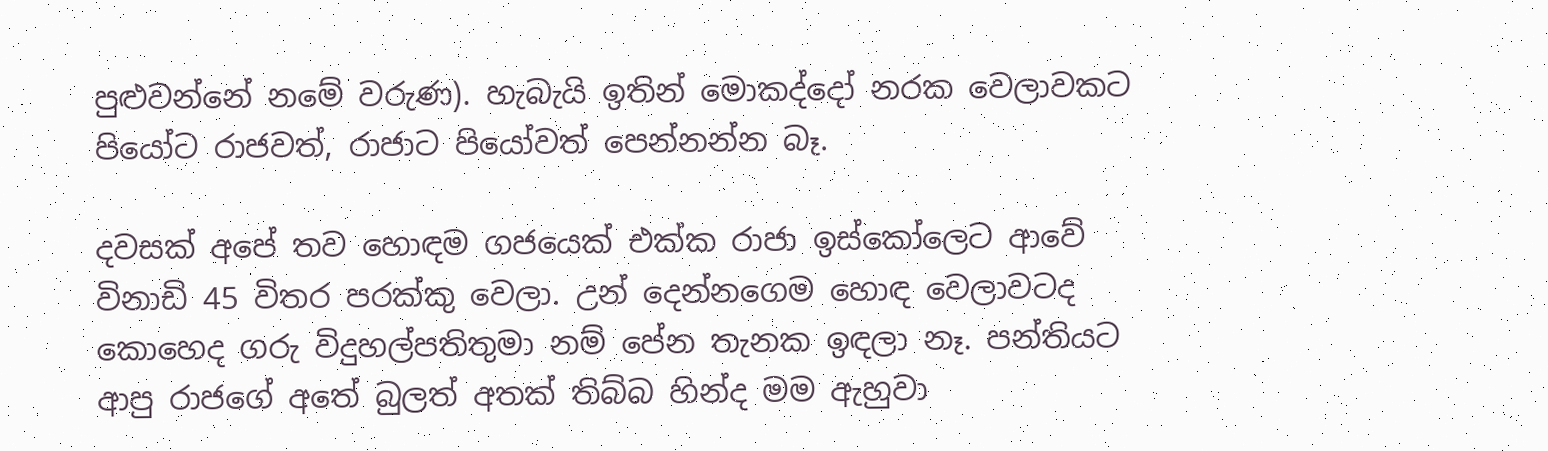පුළුවන්නේ නමේ වරුණ). හැබැයි ඉතින් ‍මොකද්දෝ නරක වෙලාවකට පියෝට රාජවත්, රාජාට පියෝවත් පෙන්නන්න බෑ.

දවසක් අපේ තව හොඳම ගජයෙක් එක්ක රාජා ඉස්කෝලෙට ආවේ විනාඩි 45 විතර පරක්කු වෙලා. උන් දෙන්නගෙම හොඳ වෙලාවටද කොහෙද ගරු විදුහල්පතිතුමා නම් පේන තැනක ඉඳලා නෑ. පන්තියට ආපු රාජගේ අතේ බුලත් අතක් තිබ්බ හින්ද මම ඇහුවා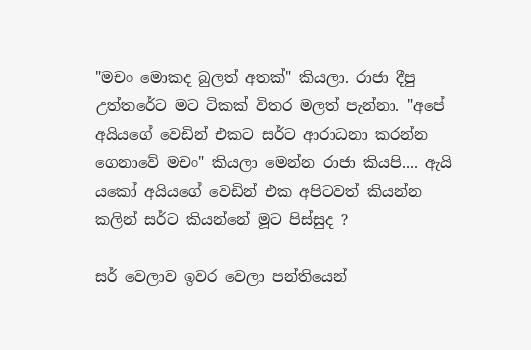"මචං මොකද බුලත් අතක්" කියලා. රාජා දීපු උත්තරේට මට ටිකක් විතර මලත් පැන්නා. "අපේ අයියගේ වෙඩින් එකට සර්ට ආරාධනා කරන්න ගෙනාවේ මචං" කියලා මෙන්න රාජා කියපි.... ඇයි යකෝ අයියගේ වෙඩින් එක අපිටවත් කියන්න කලින් සර්ට කියන්නේ මූට පිස්සුද ?

සර් වෙලාව ඉවර වෙලා පන්තියෙන්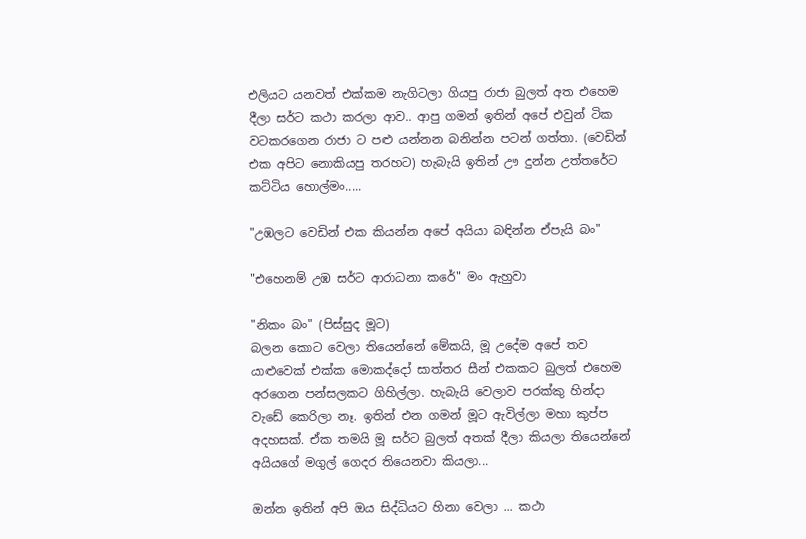එලියට යනවත් එක්කම නැගිටලා ගියපු රාජා බුලත් අත එහෙම දීලා සර්ට කථා කරලා ආව.. ආපු ගමන් ඉතින් අපේ එවුන් ටික වටකරගෙන රාජා ට පළු යන්නන බනින්න පටන් ගත්තා. (වෙඩින් එක අපිට නොකියපු තරහට) හැබැයි ඉතින් ඌ දුන්න උත්තරේට කට්ටිය හොල්මං.....

"උඹලට වෙඩින් එක කියන්න අපේ අයියා බඳින්න ඒපැයි බං"

"එහෙනම් උඹ සර්ට ආරාධනා කරේ" මං ඇහුවා

"නිකං බං" (පිස්සුද මූට)
බලන කොට වෙලා තියෙන්නේ මේකයි, මූ උදේම අපේ තව යාළුවෙක් එක්ක මොකද්දෝ සාත්තර සීන් එකකට බුලත් එහෙම අරගෙන පන්සලකට ගිහිල්ලා. හැබැයි වෙලා‍ව පරක්කු හින්දා වැඩේ කෙරිලා නෑ. ඉතින් එන ගමන් මූට ඇවිල්ලා මහා කුප්ප අදහසක්. ඒක තමයි මූ සර්ට බුලත් අතක් දීලා කියලා තියෙන්නේ අයියගේ මගුල් ගෙදර තියෙනවා කියලා...

ඔන්න ඉතින් අපි ඔය සිද්ධියට හිනා වෙලා ... කථා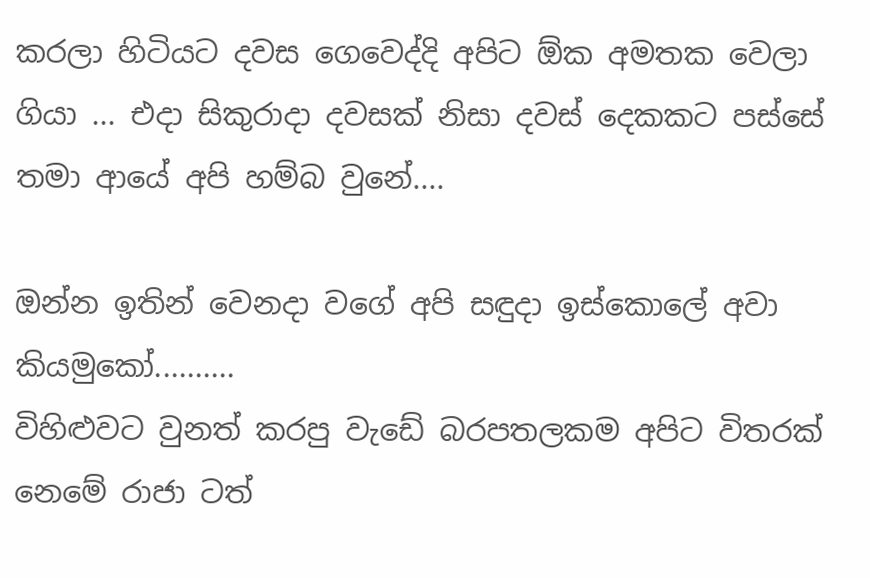කරලා හිටියට දවස ගෙවෙද්දි අපිට ඕක අමතක වෙලා ගියා ... එදා සිකුරාදා දවසක් නිසා දවස් දෙකකට පස්සේ තමා ආයේ අපි හම්බ වුනේ....

ඔන්න ඉතින් වෙනදා වගේ අපි සඳුදා ඉස්කොලේ අවා කියමුකෝ..........
විහිළුවට වුනත් කරපු වැඩේ බරපතලකම අපිට විතරක් නෙමේ රාජා ටත්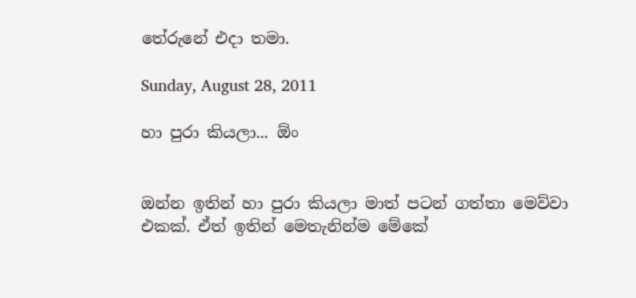තේරුනේ එදා තමා.

Sunday, August 28, 2011

හා පුරා කියලා... ඕං


ඔන්න ඉතින් හා පුරා කියලා මාත් පටන් ගත්තා මෙව්වා එකක්. ඒත් ඉතින් මෙතැනින්ම ‍මේකේ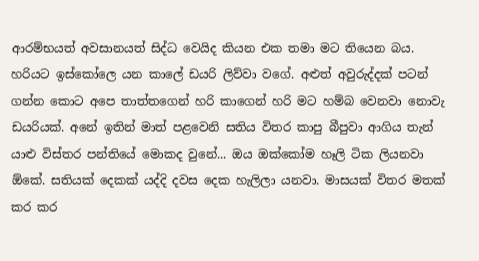ආරම්භයත් අවසානයත් සිද්ධ වෙයිද කියන එක තමා මට තියෙන බය. හරියට ඉස්කෝලෙ යන කාලේ ඩයරි ලිව්වා වගේ. අළුත් අවුරුද්දක් පටන් ගන්න කොට අපෙ තාත්තගෙන් හරි කාගෙන් හරි මට හම්බ වෙනවා නොවැ ඩයරියක්. අනේ ඉතින් මාත් පළවෙනි සතිය විතර කාපු බීපුවා ආගිය තැන් යාළු විස්තර පන්තියේ මොකද වුනේ... ඔය ඔක්කෝම හෑලි ටික ලියනවා ඕකේ. සතියක් දෙකක් යද්දි දවස දෙක හැලිලා යනවා. මාසයක් විතර මතක් කර කර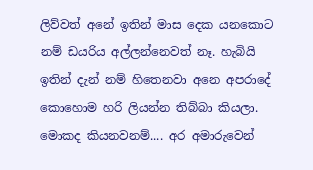ලිව්වත් අනේ ඉතින් මාස දෙක යනකොට නම් ඩයරිය අල්ලන්නෙවත් නෑ. හැබියි ඉතින් දැන් නම් හිතෙනවා අනෙ අපරාදේ කොහොම හරි ලියන්න තිබ්බා කියලා. මොකද කියනවනම්.... අර අමාරුවෙන්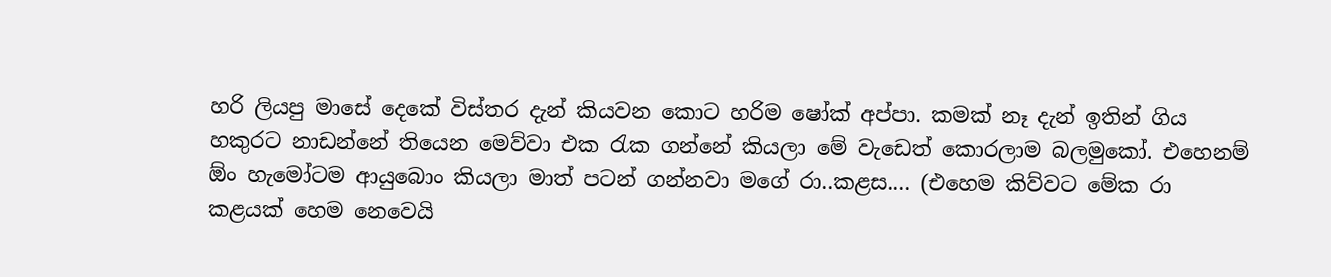හරි ලියපු මාසේ දෙකේ විස්තර දැන් කියවන කොට හරිම ෂෝක් අප්පා. කමක් නෑ දැන් ඉතින් ගිය හකුරට නාඩන්නේ තියෙන මෙව්වා එක රැක ගන්නේ කියලා මේ වැඩෙත් කොරලාම බලමුකෝ. එහෙනම් ඕං හැමෝටම ආයුබොං කියලා මාත් පටන් ගන්නවා මගේ රා..කළස.... (එහෙම කිව්වට මේක රා කළයක් හෙම නෙවෙයි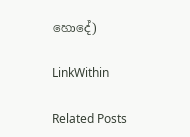හොදේ)

LinkWithin

Related Posts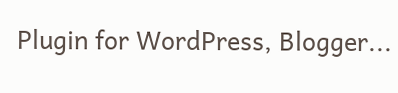Plugin for WordPress, Blogger...